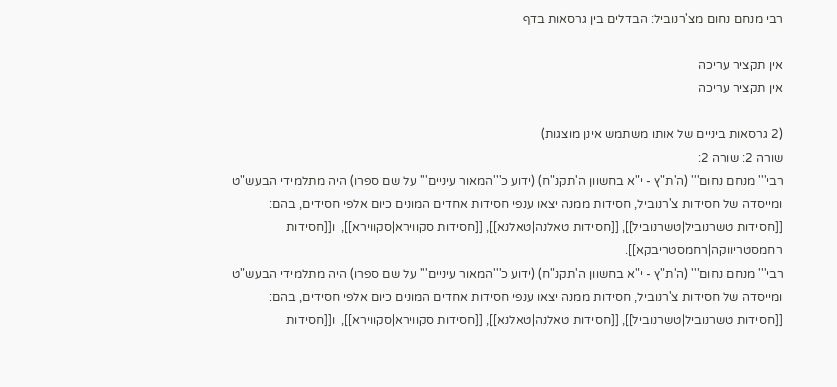רבי מנחם נחום מצ'רנוביל: הבדלים בין גרסאות בדף

אין תקציר עריכה
אין תקציר עריכה

(2 גרסאות ביניים של אותו משתמש אינן מוצגות)
שורה 2: שורה 2:
רבי''' מנחם נחום''' (ה'ת"ץ - י"א בחשוון ה'תקנ"ח) (ידוע כ'''המאור עיניים''' על שם ספרו) היה מתלמידי הבעש"ט ומייסדה של חסידות צ'רנוביל, חסידות ממנה יצאו ענפי חסידות אחדים המונים כיום אלפי חסידים, בהם: [[חסידות טשרנוביל|טשרנוביל]], [[חסידות טאלנה|טאלנא]], [[חסידות סקווירא|סקווירא]],  ו[[חסידות רחמסטריווקה|רחמסטריבקא]].
רבי''' מנחם נחום''' (ה'ת"ץ - י"א בחשוון ה'תקנ"ח) (ידוע כ'''המאור עיניים''' על שם ספרו) היה מתלמידי הבעש"ט ומייסדה של חסידות צ'רנוביל, חסידות ממנה יצאו ענפי חסידות אחדים המונים כיום אלפי חסידים, בהם: [[חסידות טשרנוביל|טשרנוביל]], [[חסידות טאלנה|טאלנא]], [[חסידות סקווירא|סקווירא]],  ו[[חסידות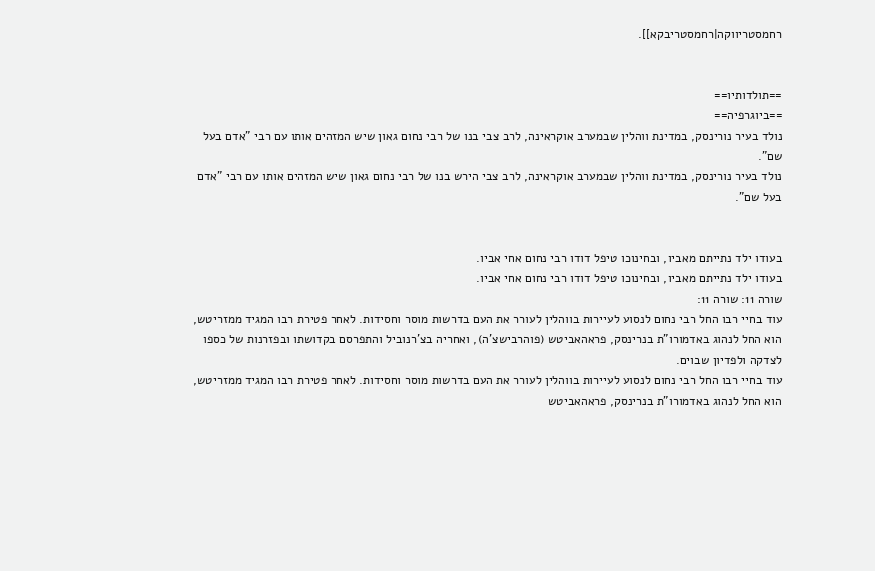רחמסטריווקה|רחמסטריבקא]].


==תולדותיו==
==ביוגרפיה==
נולד בעיר נורינסק, במדינת ווהלין שבמערב אוקראינה, לרב צבי בנו של רבי נחום גאון שיש המזהים אותו עם רבי "אדם בעל שם".
נולד בעיר נורינסק, במדינת ווהלין שבמערב אוקראינה, לרב צבי הירש בנו של רבי נחום גאון שיש המזהים אותו עם רבי "אדם בעל שם".


בעודו ילד נתייתם מאביו, ובחינוכו טיפל דודו רבי נחום אחי אביו.
בעודו ילד נתייתם מאביו, ובחינוכו טיפל דודו רבי נחום אחי אביו.
שורה 11: שורה 11:
עוד בחיי רבו החל רבי נחום לנסוע לעיירות בווהלין לעורר את העם בדרשות מוסר וחסידות. לאחר פטירת רבו המגיד ממזריטש, הוא החל לנהוג באדמורו"ת בנרינסק, פראהאביטש (פוהרבישצ'ה), ואחריה בצ'רנוביל והתפרסם בקדושתו ובפזרנות של כספו לצדקה ולפדיון שבוים.
עוד בחיי רבו החל רבי נחום לנסוע לעיירות בווהלין לעורר את העם בדרשות מוסר וחסידות. לאחר פטירת רבו המגיד ממזריטש, הוא החל לנהוג באדמורו"ת בנרינסק, פראהאביטש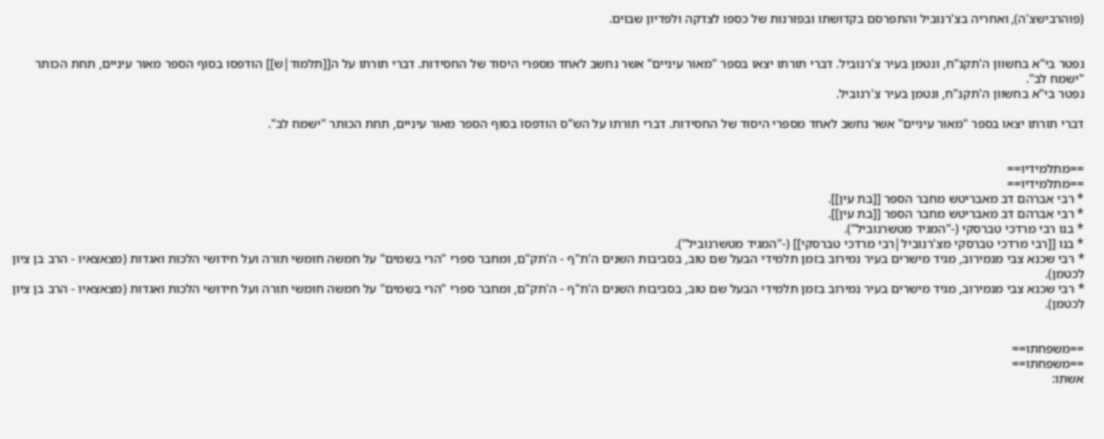(פוהרבישצ'ה), ואחריה בצ'רנוביל והתפרסם בקדושתו ובפזרנות של כספו לצדקה ולפדיון שבוים.


נפטר בי"א בחשוון ה'תקנ"ח, ונטמן בעיר צ'רנוביל. דברי תורתו יצאו בספר "מאור עיניים" אשר נחשב לאחד מספרי היסוד של החסידות. דברי תורתו על ה[[תלמוד|ש]] הודפסו בסוף הספר מאור עיניים, תחת הכותר "ישמח לב".
נפטר בי"א בחשוון ה'תקנ"ח, ונטמן בעיר צ'רנוביל.

דברי תורתו יצאו בספר "מאור עיניים" אשר נחשב לאחד מספרי היסוד של החסידות. דברי תורתו על הש"ס הודפסו בסוף הספר מאור עיניים, תחת הכותר "ישמח לב".


==מתלמידיו==
==מתלמידיו==
* רבי אברהם דב מאבריטש מחבר הספר [[בת עין]].
* רבי אברהם דב מאבריטש מחבר הספר [[בת עין]].
* בנו רבי מרדכי טברסקי (-"המגיד מטשרנוביל").
* בנו [[רבי מרדכי טברסקי מצ'רנוביל|רבי מרדכי טברסקי]] (-"המגיד מטשרנוביל").
* רבי שכנא צבי מנמירוב, מגיד מישרים בעיר נמירוב בזמן תלמידי הבעל שם טוב, בסביבות השנים ה'ת"ף - ה'תק"ם, ומחבר ספרי "הרי בשמים" על חמשה חומשי תורה ועל חידושי הלכות ואגדות (מצאצאיו - הרב בן ציון לִכטמן).
* רבי שכנא צבי מנמירוב, מגיד מישרים בעיר נמירוב בזמן תלמידי הבעל שם טוב, בסביבות השנים ה'ת"ף - ה'תק"ם, ומחבר ספרי "הרי בשמים" על חמשה חומשי תורה ועל חידושי הלכות ואגדות (מצאצאיו - הרב בן ציון לִכטמן).


==משפחתו==
==משפחתו==
אשתו: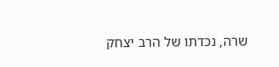שרה, נכדתו של הרב יצחק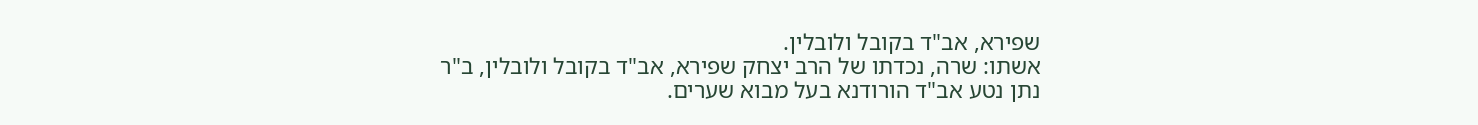שפירא, אב"ד בקובל ולובלין.
אשתו: שרה, נכדתו של הרב יצחק שפירא, אב"ד בקובל ולובלין, ב"ר נתן נטע אב"ד הורודנא בעל מבוא שערים.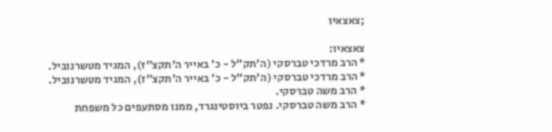;צאצאיו

צאצאיו:
* הרב מרדכי טברסקי (ה'תק"ל - כ' באייר ה'תקצ"ז), המגיד מטשרנוביל.
* הרב מרדכי טברסקי (ה'תק"ל - כ' באייר ה'תקצ"ז), המגיד מטשרנוביל.
* הרב משה טברסקי.
* הרב משה טברסקי. נפטר ביוסטינגרד, ממנו מסתעפים כל משפחת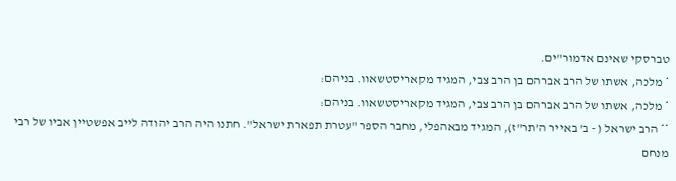טברסקי שאינם אדמור"ים.
* מלכה, אשתו של הרב אברהם בן הרב צבי, המגיד מקאריסטשאוו. בניהם:
* מלכה, אשתו של הרב אברהם בן הרב צבי, המגיד מקאריסטשאוו. בניהם:
** הרב ישראל ( - ב' באייר ה'תר"ז), המגיד מבאהפלי, מחבר הספר "עטרת תפארת ישראל". חתנו היה הרב יהודה לייב אפשטיין אביו של רבי מנחם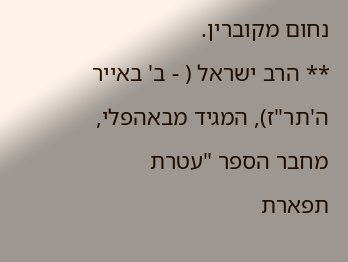נחום מקוברין.
** הרב ישראל ( - ב' באייר ה'תר"ז), המגיד מבאהפלי, מחבר הספר "עטרת תפארת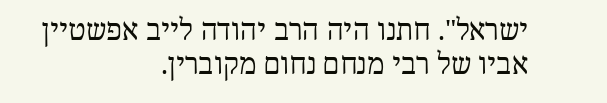ישראל". חתנו היה הרב יהודה לייב אפשטיין אביו של רבי מנחם נחום מקוברין.